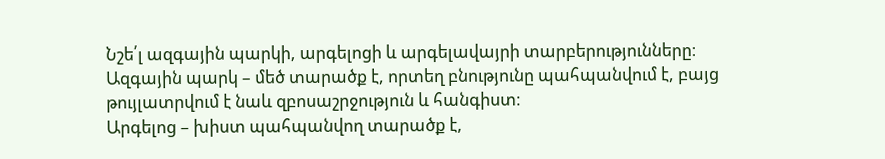Նշե՛լ ազգային պարկի, արգելոցի և արգելավայրի տարբերությունները։
Ազգային պարկ – մեծ տարածք է, որտեղ բնությունը պահպանվում է, բայց թույլատրվում է նաև զբոսաշրջություն և հանգիստ։
Արգելոց – խիստ պահպանվող տարածք է,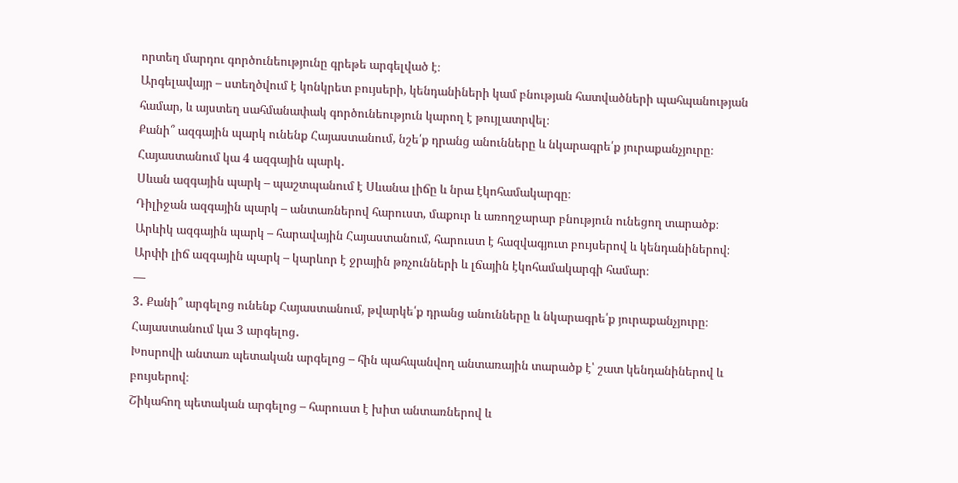որտեղ մարդու գործունեությունը գրեթե արգելված է։
Արգելավայր – ստեղծվում է կոնկրետ բույսերի, կենդանիների կամ բնության հատվածների պահպանության համար, և այստեղ սահմանափակ գործունեություն կարող է թույլատրվել։
Քանի՞ ազգային պարկ ունենք Հայաստանում, նշե՛ք դրանց անունները և նկարագրե՛ք յուրաքանչյուրը։
Հայաստանում կա 4 ազգային պարկ․
Սևան ազգային պարկ – պաշտպանում է Սևանա լիճը և նրա էկոհամակարգը։
Դիլիջան ազգային պարկ – անտառներով հարուստ, մաքուր և առողջարար բնություն ունեցող տարածք։
Արևիկ ազգային պարկ – հարավային Հայաստանում, հարուստ է հազվագյուտ բույսերով և կենդանիներով։
Արփի լիճ ազգային պարկ – կարևոր է ջրային թռչունների և լճային էկոհամակարգի համար։
—
3․ Քանի՞ արգելոց ունենք Հայաստանում, թվարկե՛ք դրանց անունները և նկարագրե՛ք յուրաքանչյուրը։
Հայաստանում կա 3 արգելոց․
Խոսրովի անտառ պետական արգելոց – հին պահպանվող անտառային տարածք է՝ շատ կենդանիներով և բույսերով։
Շիկահող պետական արգելոց – հարուստ է խիտ անտառներով և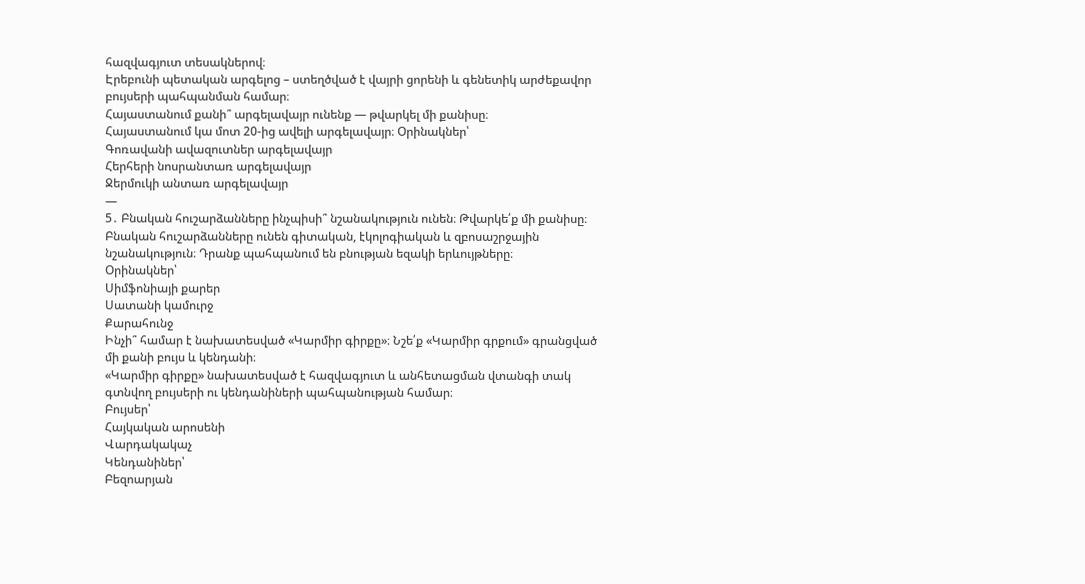հազվագյուտ տեսակներով։
Էրեբունի պետական արգելոց – ստեղծված է վայրի ցորենի և գենետիկ արժեքավոր բույսերի պահպանման համար։
Հայաստանում քանի՞ արգելավայր ունենք — թվարկել մի քանիսը։
Հայաստանում կա մոտ 20-ից ավելի արգելավայր։ Օրինակներ՝
Գոռավանի ավազուտներ արգելավայր
Հերհերի նոսրանտառ արգելավայր
Ջերմուկի անտառ արգելավայր
—
5․ Բնական հուշարձանները ինչպիսի՞ նշանակություն ունեն։ Թվարկե՛ք մի քանիսը։
Բնական հուշարձանները ունեն գիտական, էկոլոգիական և զբոսաշրջային նշանակություն։ Դրանք պահպանում են բնության եզակի երևույթները։
Օրինակներ՝
Սիմֆոնիայի քարեր
Սատանի կամուրջ
Քարահունջ
Ինչի՞ համար է նախատեսված «Կարմիր գիրքը»։ Նշե՛ք «Կարմիր գրքում» գրանցված մի քանի բույս և կենդանի։
«Կարմիր գիրքը» նախատեսված է հազվագյուտ և անհետացման վտանգի տակ գտնվող բույսերի ու կենդանիների պահպանության համար։
Բույսեր՝
Հայկական արոսենի
Վարդակակաչ
Կենդանիներ՝
Բեզոարյան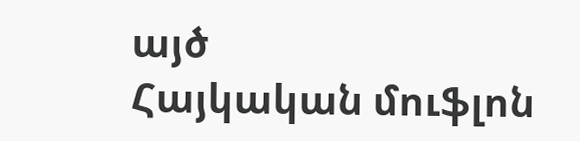այծ
Հայկական մուֆլոն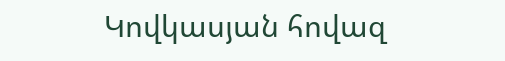Կովկասյան հովազ